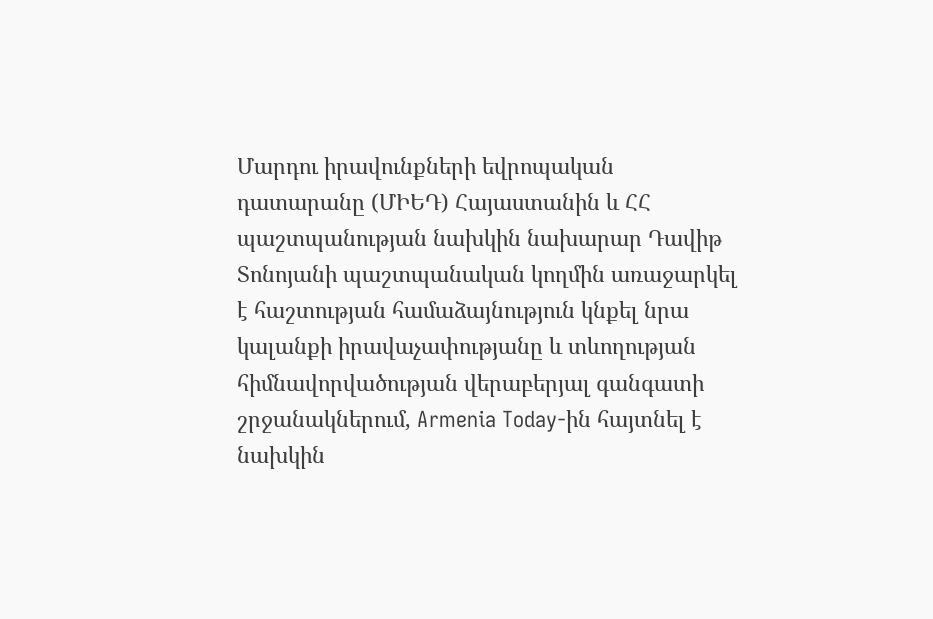Մարդու իրավունքների եվրոպական դատարանը (ՄԻԵԴ) Հայաստանին և ՀՀ պաշտպանության նախկին նախարար Դավիթ Տոնոյանի պաշտպանական կողմին առաջարկել է հաշտության համաձայնություն կնքել նրա կալանքի իրավաչափությանը և տևողության հիմնավորվածության վերաբերյալ գանգատի շրջանակներում, Armenia Today-ին հայտնել է նախկին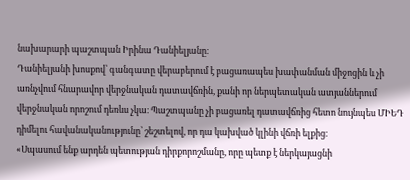նախարարի պաշտպան Իրինա Դանիելյանը։
Դանիելյանի խոսքով՝ գանգատը վերաբերում է բացառապես խափանման միջոցին և չի առնչվում հնարավոր վերջնական դատավճռին, քանի որ ներպետական ատյաններում վերջնական որոշում դեռևս չկա։ Պաշտպանը չի բացառել դատավճռից հետո նույնպես ՄԻԵԴ դիմելու հավանականությունը՝ շեշտելով, որ դա կախված կլինի վճռի ելքից։
«Սպասում ենք արդեն պետության դիրքորոշմանը, որը պետք է ներկայացնի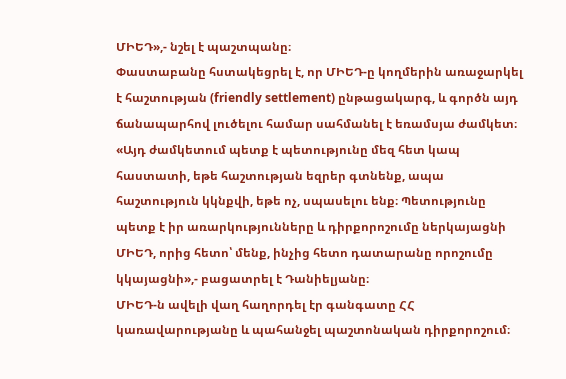ՄԻԵԴ»,- նշել է պաշտպանը։
Փաստաբանը հստակեցրել է, որ ՄԻԵԴ-ը կողմերին առաջարկել է հաշտության (friendly settlement) ընթացակարգ, և գործն այդ ճանապարհով լուծելու համար սահմանել է եռամսյա ժամկետ։
«Այդ ժամկետում պետք է պետությունը մեզ հետ կապ հաստատի, եթե հաշտության եզրեր գտնենք, ապա հաշտություն կկնքվի, եթե ոչ, սպասելու ենք։ Պետությունը պետք է իր առարկությունները և դիրքորոշումը ներկայացնի ՄԻԵԴ, որից հետո՝ մենք, ինչից հետո դատարանը որոշումը կկայացնի»,- բացատրել է Դանիելյանը։
ՄԻԵԴ-ն ավելի վաղ հաղորդել էր գանգատը ՀՀ կառավարությանը և պահանջել պաշտոնական դիրքորոշում։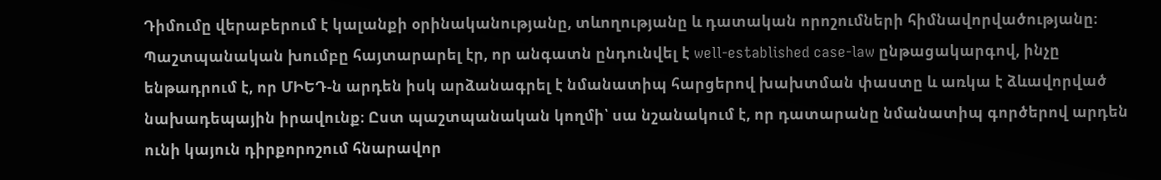Դիմումը վերաբերում է կալանքի օրինականությանը, տևողությանը և դատական որոշումների հիմնավորվածությանը։
Պաշտպանական խումբը հայտարարել էր, որ անգատն ընդունվել է well-established case-law ընթացակարգով, ինչը ենթադրում է, որ ՄԻԵԴ-ն արդեն իսկ արձանագրել է նմանատիպ հարցերով խախտման փաստը և առկա է ձևավորված նախադեպային իրավունք։ Ըստ պաշտպանական կողմի՝ սա նշանակում է, որ դատարանը նմանատիպ գործերով արդեն ունի կայուն դիրքորոշում հնարավոր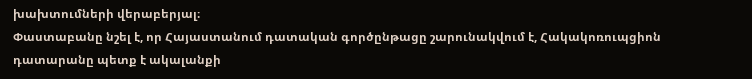խախտումների վերաբերյալ։
Փաստաբանը նշել է, որ Հայաստանում դատական գործընթացը շարունակվում է, Հակակոռուպցիոն դատարանը պետք է ակալանքի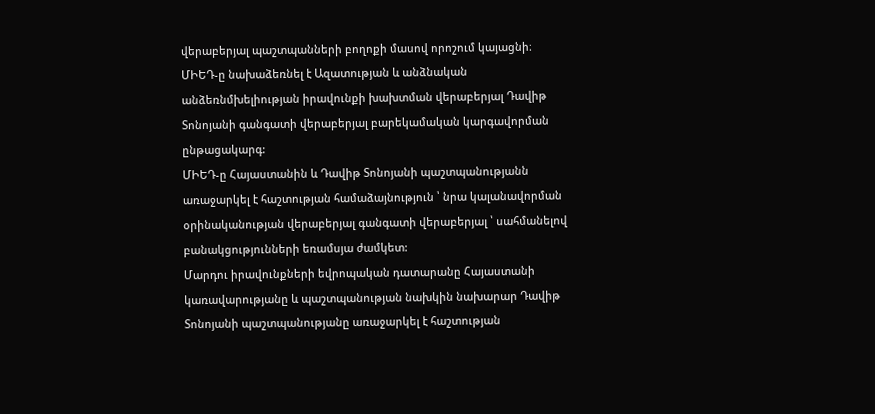վերաբերյալ պաշտպանների բողոքի մասով որոշում կայացնի։
ՄԻԵԴ-ը նախաձեռնել է Ազատության և անձնական անձեռնմխելիության իրավունքի խախտման վերաբերյալ Դավիթ Տոնոյանի գանգատի վերաբերյալ բարեկամական կարգավորման ընթացակարգ:
ՄԻԵԴ-ը Հայաստանին և Դավիթ Տոնոյանի պաշտպանությանն առաջարկել է հաշտության համաձայնություն ՝ նրա կալանավորման օրինականության վերաբերյալ գանգատի վերաբերյալ ՝ սահմանելով բանակցությունների եռամսյա ժամկետ:
Մարդու իրավունքների եվրոպական դատարանը Հայաստանի կառավարությանը և պաշտպանության նախկին նախարար Դավիթ Տոնոյանի պաշտպանությանը առաջարկել է հաշտության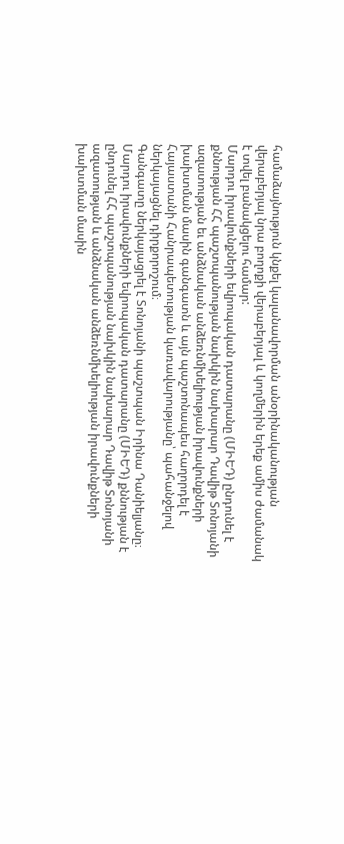համաձայնություն կնքել կալանավորման անօրինականության վերաբերյալ նրա բողոքի վերաբերյալ և կողմերին երեք ամիս ժամանակ է տվել բանակցելու համար:
Մարդու իրավունքների եվրոպական դատարանը (ՄԻԵԴ) ընդունել է քննության ՀՀ պաշտպանության նախկին նախարար Դավիթ Տոնոյանի ազատության եւ անձնական անձեռնմխելիության իրավունքների խախտման մասին գանգատն և այն պաշտոնապես հաղորդել է Հայաստանի Հանրապետության կառավարությանը՝ պահանջելով ներկայացնել դիրքորոշում։
Գանգատը ներկայացրել է Տոնոյանի պաշտպան Իրինա Դանիելյանը։
Մարդու իրավունքների եվրոպական դատարանը (ՄԻԵԴ) քննության է ընդունել ՀՀ պաշտպանության նախկին նախարար Դավիթ Տոնոյանի ազատության և անձնական անձեռնմխելիության իրավունքների խախտման մասին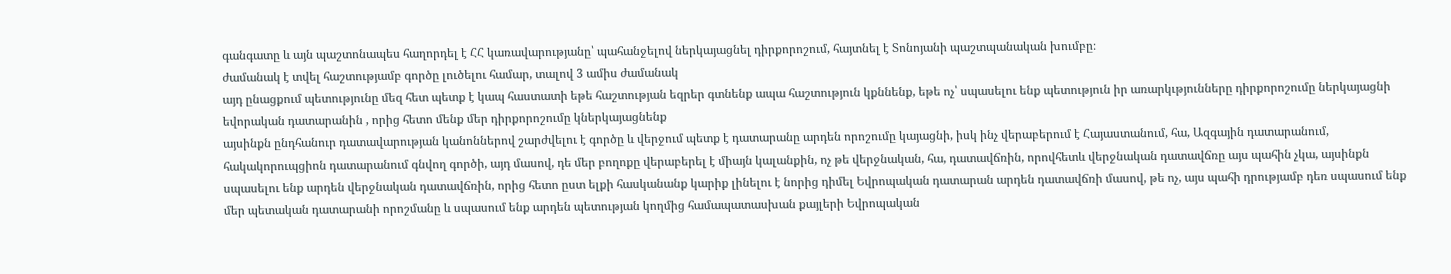գանգատը և այն պաշտոնապես հաղորդել է ՀՀ կառավարությանը՝ պահանջելով ներկայացնել դիրքորոշում, հայտնել է Տոնոյանի պաշտպանական խումբը։
ժամանակ է տվել հաշտությամբ գործը լուծելու համար, տալով 3 ամիս ժամանակ
այդ ընացքում պետությունը մեզ հետ պետք է կապ հաստատի եթե հաշտության եզրեր գտնենք ապա հաշտություն կքննենք, եթե ոչ՝ սպասելու ենք պետություն իր առարկւթյունները դիրքորոշումը ներկայացնի եվորական դատարանին , որից հետո մենք մեր դիրքորոշումը կներկայացնենք
այսինքն ընդհանուր դատավարության կանոններով շարժվելու է գործը և վերջում պետք է դատարանը արդեն որոշումը կայացնի, իսկ ինչ վերաբերում է Հայաստանում, հա, Ազգային դատարանում, հակակորուպցիոն դատարանում գնվող գործի, այդ մասով, դե մեր բողոքը վերաբերել է միայն կալանքին, ոչ թե վերջնական, հա, դատավճռին, որովհետև վերջնական դատավճռը այս պահին չկա, այսինքն սպասելու ենք արդեն վերջնական դատավճռին, որից հետո ըստ ելքի հասկանանք կարիք լինելու է նորից դիմել Եվրոպական դատարան արդեն դատավճռի մասով, թե ոչ, այս պահի դրությամբ դեռ սպասում ենք մեր պետական դատարանի որոշմանը և սպասում ենք արդեն պետության կողմից համապատասխան քայլերի Եվրոպական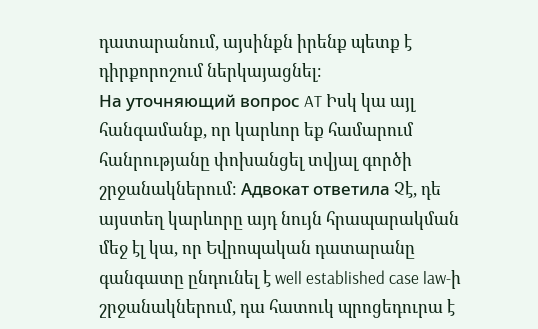դատարանում, այսինքն իրենք պետք է դիրքորոշում ներկայացնել։
На уточняющий вопрос AT Իսկ կա այլ հանգամանք, որ կարևոր եք համարում հանրությանը փոխանցել տվյալ գործի շրջանակներում։ Адвокат ответила Չէ, դե այստեղ կարևորը այդ նույն հրապարակման մեջ էլ կա, որ Եվրոպական դատարանը գանգատը ընդունել է well established case law-ի շրջանակներում, դա հատուկ պրոցեդուրա է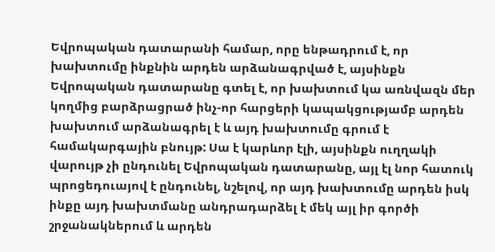Եվրոպական դատարանի համար, որը ենթադրում է, որ խախտումը ինքնին արդեն արձանագրված է, այսինքն Եվրոպական դատարանը գտել է, որ խախտում կա առնվազն մեր կողմից բարձրացրած ինչ-որ հարցերի կապակցությամբ արդեն խախտում արձանագրել է և այդ խախտումը գրում է համակարգային բնույթ: Սա է կարևոր էլի, այսինքն ուղղակի վարույթ չի ընդունել Եվրոպական դատարանը, այլ էլ նոր հատուկ պրոցեդուայով է ընդունել, նշելով, որ այդ խախտումը արդեն իսկ ինքը այդ խախտմանը անդրադարձել է մեկ այլ իր գործի շրջանակներում և արդեն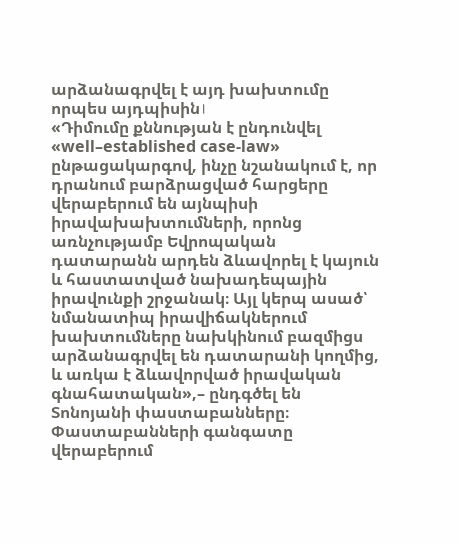արձանագրվել է այդ խախտումը որպես այդպիսին।
«Դիմումը քննության է ընդունվել «well–established case-law» ընթացակարգով, ինչը նշանակում է, որ դրանում բարձրացված հարցերը վերաբերում են այնպիսի իրավախախտումների, որոնց առնչությամբ Եվրոպական դատարանն արդեն ձևավորել է կայուն և հաստատված նախադեպային իրավունքի շրջանակ։ Այլ կերպ ասած՝ նմանատիպ իրավիճակներում խախտումները նախկինում բազմիցս արձանագրվել են դատարանի կողմից, և առկա է ձևավորված իրավական գնահատական»,– ընդգծել են Տոնոյանի փաստաբանները։
Փաստաբանների գանգատը վերաբերում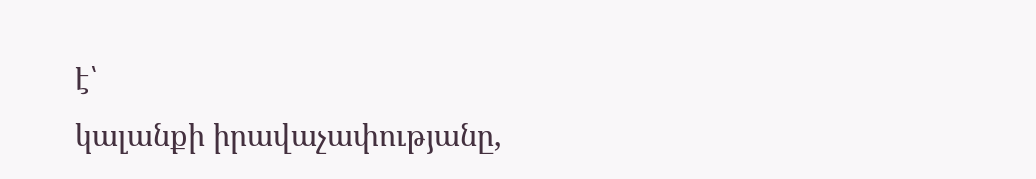է՝
կալանքի իրավաչափությանը,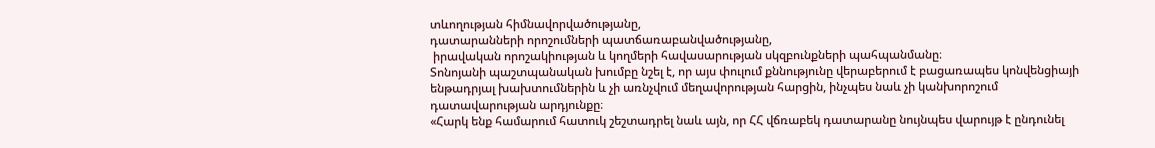տևողության հիմնավորվածությանը,
դատարանների որոշումների պատճառաբանվածությանը,
 իրավական որոշակիության և կողմերի հավասարության սկզբունքների պահպանմանը։
Տոնոյանի պաշտպանական խումբը նշել է, որ այս փուլում քննությունը վերաբերում է բացառապես կոնվենցիայի ենթադրյալ խախտումներին և չի առնչվում մեղավորության հարցին, ինչպես նաև չի կանխորոշում դատավարության արդյունքը։
«Հարկ ենք համարում հատուկ շեշտադրել նաև այն, որ ՀՀ վճռաբեկ դատարանը նույնպես վարույթ է ընդունել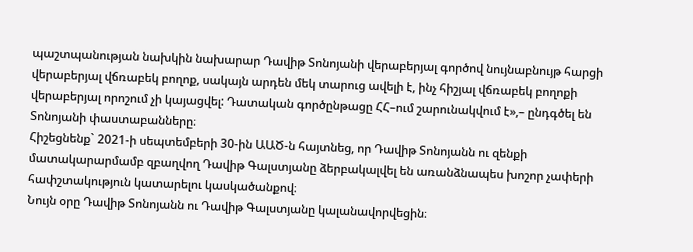պաշտպանության նախկին նախարար Դավիթ Տոնոյանի վերաբերյալ գործով նույնաբնույթ հարցի վերաբերյալ վճռաբեկ բողոք, սակայն արդեն մեկ տարուց ավելի է, ինչ հիշյալ վճռաբեկ բողոքի վերաբերյալ որոշում չի կայացվել: Դատական գործընթացը ՀՀ–ում շարունակվում է»,– ընդգծել են Տոնոյանի փաստաբանները։
Հիշեցնենք` 2021-ի սեպտեմբերի 30-ին ԱԱԾ-ն հայտնեց, որ Դավիթ Տոնոյանն ու զենքի մատակարարմամբ զբաղվող Դավիթ Գալստյանը ձերբակալվել են առանձնապես խոշոր չափերի հափշտակություն կատարելու կասկածանքով։
Նույն օրը Դավիթ Տոնոյանն ու Դավիթ Գալստյանը կալանավորվեցին։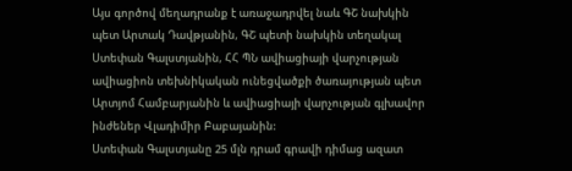Այս գործով մեղադրանք է առաջադրվել նաև ԳՇ նախկին պետ Արտակ Դավթյանին, ԳՇ պետի նախկին տեղակալ Ստեփան Գալստյանին, ՀՀ ՊՆ ավիացիայի վարչության ավիացիոն տեխնիկական ունեցվածքի ծառայության պետ Արտյոմ Համբարյանին և ավիացիայի վարչության գլխավոր ինժեներ Վլադիմիր Բաբայանին:
Ստեփան Գալստյանը 25 մլն դրամ գրավի դիմաց ազատ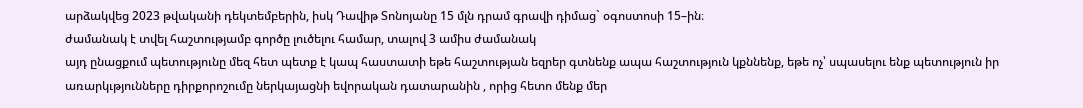արձակվեց 2023 թվականի դեկտեմբերին, իսկ Դավիթ Տոնոյանը 15 մլն դրամ գրավի դիմաց` օգոստոսի 15–ին։
ժամանակ է տվել հաշտությամբ գործը լուծելու համար, տալով 3 ամիս ժամանակ
այդ ընացքում պետությունը մեզ հետ պետք է կապ հաստատի եթե հաշտության եզրեր գտնենք ապա հաշտություն կքննենք, եթե ոչ՝ սպասելու ենք պետություն իր առարկւթյունները դիրքորոշումը ներկայացնի եվորական դատարանին , որից հետո մենք մեր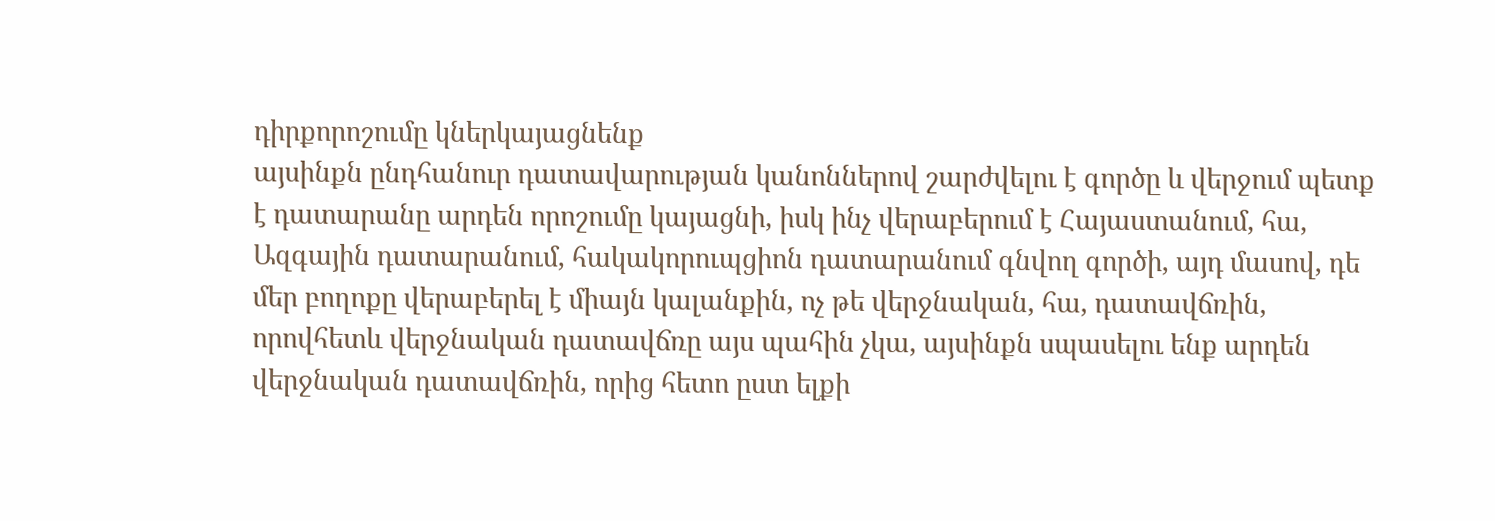դիրքորոշումը կներկայացնենք
այսինքն ընդհանուր դատավարության կանոններով շարժվելու է գործը և վերջում պետք է դատարանը արդեն որոշումը կայացնի, իսկ ինչ վերաբերում է Հայաստանում, հա, Ազգային դատարանում, հակակորուպցիոն դատարանում գնվող գործի, այդ մասով, դե մեր բողոքը վերաբերել է միայն կալանքին, ոչ թե վերջնական, հա, դատավճռին, որովհետև վերջնական դատավճռը այս պահին չկա, այսինքն սպասելու ենք արդեն վերջնական դատավճռին, որից հետո ըստ ելքի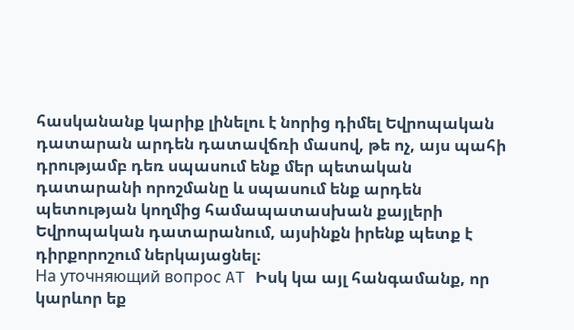հասկանանք կարիք լինելու է նորից դիմել Եվրոպական դատարան արդեն դատավճռի մասով, թե ոչ, այս պահի դրությամբ դեռ սպասում ենք մեր պետական դատարանի որոշմանը և սպասում ենք արդեն պետության կողմից համապատասխան քայլերի Եվրոպական դատարանում, այսինքն իրենք պետք է դիրքորոշում ներկայացնել։
На уточняющий вопрос AT Իսկ կա այլ հանգամանք, որ կարևոր եք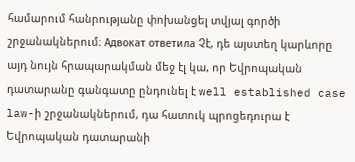համարում հանրությանը փոխանցել տվյալ գործի շրջանակներում։ Адвокат ответила Չէ, դե այստեղ կարևորը այդ նույն հրապարակման մեջ էլ կա, որ Եվրոպական դատարանը գանգատը ընդունել է well established case law-ի շրջանակներում, դա հատուկ պրոցեդուրա է Եվրոպական դատարանի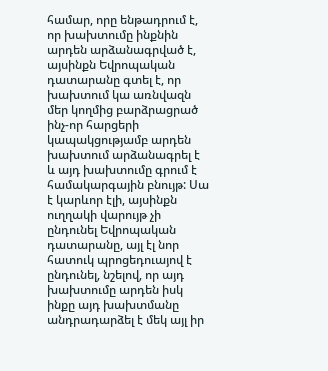համար, որը ենթադրում է, որ խախտումը ինքնին արդեն արձանագրված է, այսինքն Եվրոպական դատարանը գտել է, որ խախտում կա առնվազն մեր կողմից բարձրացրած ինչ-որ հարցերի կապակցությամբ արդեն խախտում արձանագրել է և այդ խախտումը գրում է համակարգային բնույթ: Սա է կարևոր էլի, այսինքն ուղղակի վարույթ չի ընդունել Եվրոպական դատարանը, այլ էլ նոր հատուկ պրոցեդուայով է ընդունել, նշելով, որ այդ խախտումը արդեն իսկ ինքը այդ խախտմանը անդրադարձել է մեկ այլ իր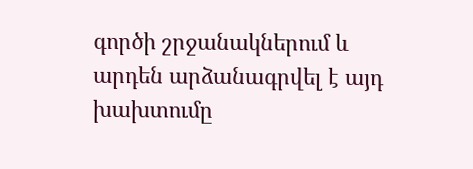գործի շրջանակներում և արդեն արձանագրվել է այդ խախտումը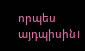որպես այդպիսին।